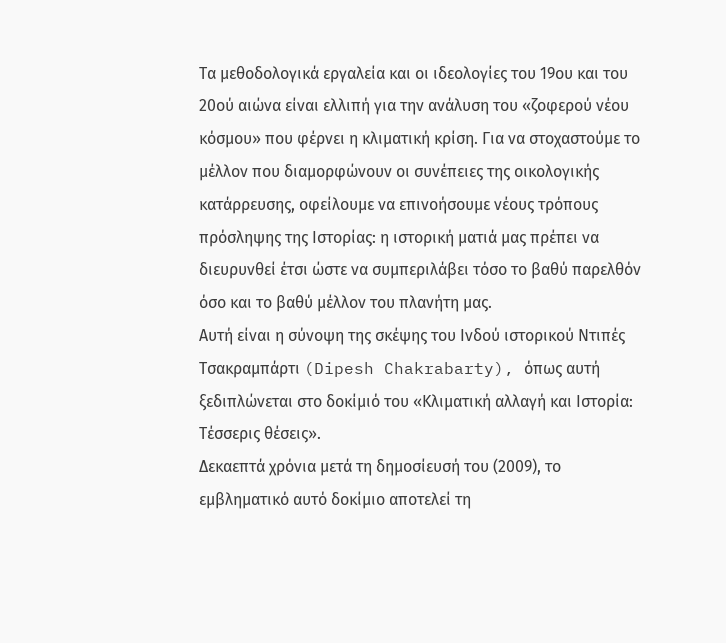Τα μεθοδολογικά εργαλεία και οι ιδεολογίες του 19ου και του 20ού αιώνα είναι ελλιπή για την ανάλυση του «ζοφερού νέου κόσμου» που φέρνει η κλιματική κρίση. Για να στοχαστούμε το μέλλον που διαμορφώνουν οι συνέπειες της οικολογικής κατάρρευσης, οφείλουμε να επινοήσουμε νέους τρόπους πρόσληψης της Ιστορίας: η ιστορική ματιά μας πρέπει να διευρυνθεί έτσι ώστε να συμπεριλάβει τόσο το βαθύ παρελθόν όσο και το βαθύ μέλλον του πλανήτη μας.
Αυτή είναι η σύνοψη της σκέψης του Ινδού ιστορικού Ντιπές Τσακραμπάρτι (Dipesh Chakrabarty), όπως αυτή ξεδιπλώνεται στο δοκίμιό του «Κλιματική αλλαγή και Ιστορία: Τέσσερις θέσεις».
Δεκαεπτά χρόνια μετά τη δημοσίευσή του (2009), το εμβληματικό αυτό δοκίμιο αποτελεί τη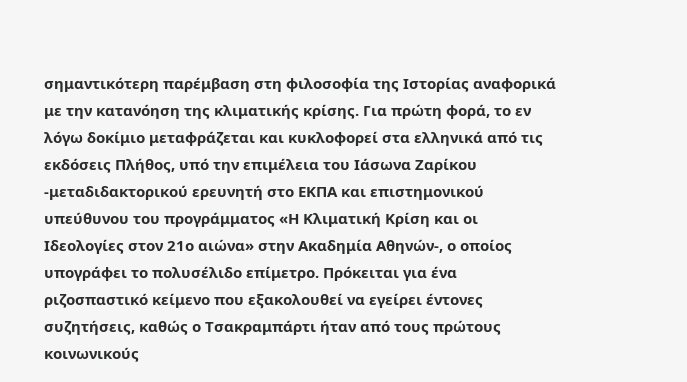σημαντικότερη παρέμβαση στη φιλοσοφία της Ιστορίας αναφορικά με την κατανόηση της κλιματικής κρίσης. Για πρώτη φορά, το εν λόγω δοκίμιο μεταφράζεται και κυκλοφορεί στα ελληνικά από τις εκδόσεις Πλήθος, υπό την επιμέλεια του Ιάσωνα Ζαρίκου -μεταδιδακτορικού ερευνητή στο ΕΚΠΑ και επιστημονικού υπεύθυνου του προγράμματος «Η Κλιματική Κρίση και οι Ιδεολογίες στον 21ο αιώνα» στην Ακαδημία Αθηνών-, ο οποίος υπογράφει το πολυσέλιδο επίμετρο. Πρόκειται για ένα ριζοσπαστικό κείμενο που εξακολουθεί να εγείρει έντονες συζητήσεις, καθώς ο Τσακραμπάρτι ήταν από τους πρώτους κοινωνικούς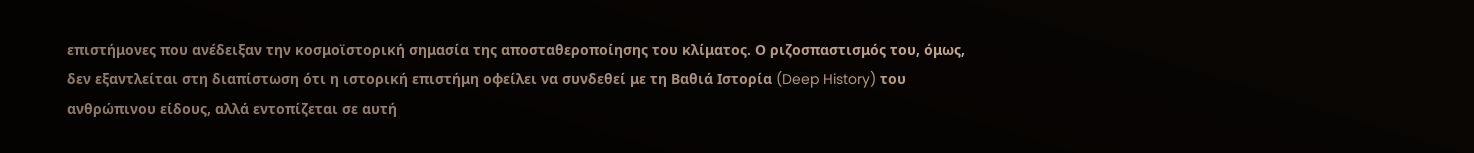επιστήμονες που ανέδειξαν την κοσμοϊστορική σημασία της αποσταθεροποίησης του κλίματος. Ο ριζοσπαστισμός του, όμως, δεν εξαντλείται στη διαπίστωση ότι η ιστορική επιστήμη οφείλει να συνδεθεί με τη Βαθιά Ιστορία (Deep History) του ανθρώπινου είδους, αλλά εντοπίζεται σε αυτή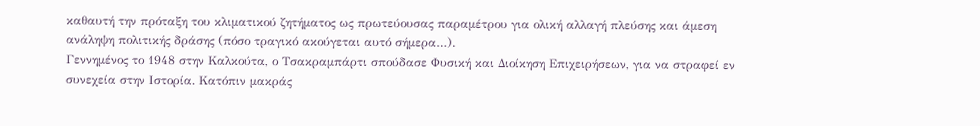καθαυτή την πρόταξη του κλιματικού ζητήματος ως πρωτεύουσας παραμέτρου για ολική αλλαγή πλεύσης και άμεση ανάληψη πολιτικής δράσης (πόσο τραγικό ακούγεται αυτό σήμερα…).
Γεννημένος το 1948 στην Καλκούτα, ο Τσακραμπάρτι σπούδασε Φυσική και Διοίκηση Επιχειρήσεων, για να στραφεί εν συνεχεία στην Ιστορία. Κατόπιν μακράς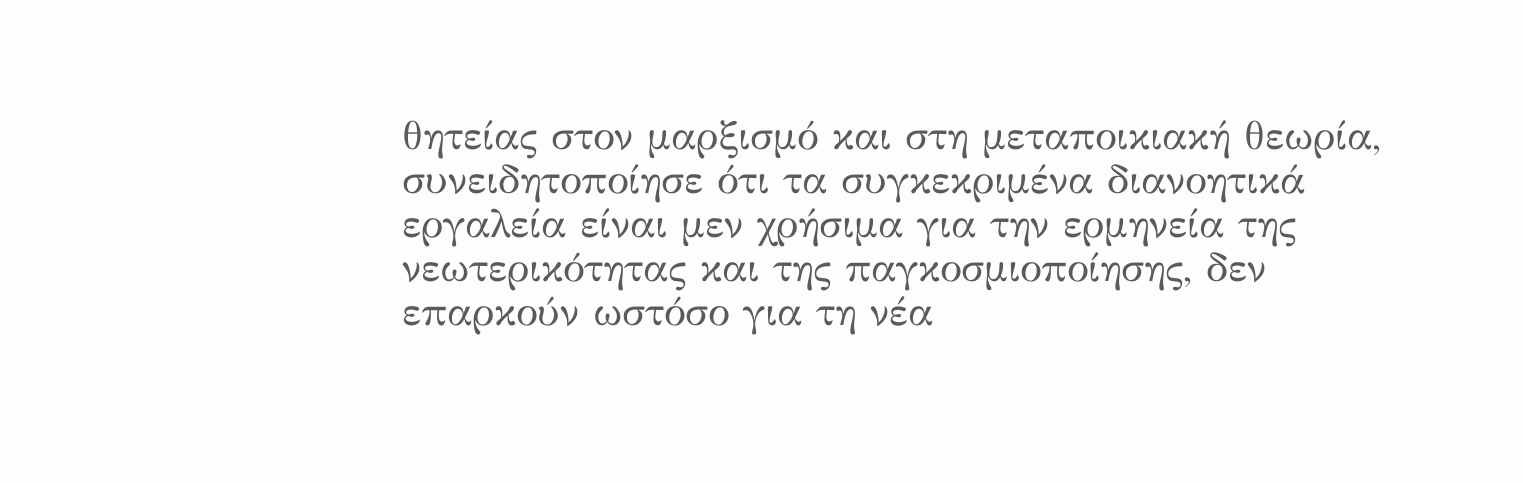θητείας στον μαρξισμό και στη μεταποικιακή θεωρία, συνειδητοποίησε ότι τα συγκεκριμένα διανοητικά εργαλεία είναι μεν χρήσιμα για την ερμηνεία της νεωτερικότητας και της παγκοσμιοποίησης, δεν επαρκούν ωστόσο για τη νέα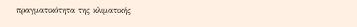πραγματικότητα της κλιματικής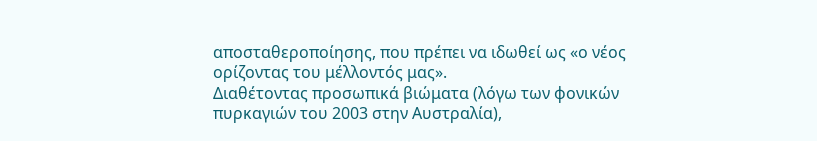αποσταθεροποίησης, που πρέπει να ιδωθεί ως «ο νέος ορίζοντας του μέλλοντός μας».
Διαθέτοντας προσωπικά βιώματα (λόγω των φονικών πυρκαγιών του 2003 στην Αυστραλία),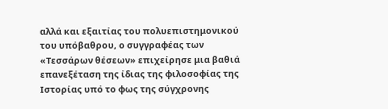αλλά και εξαιτίας του πολυεπιστημονικού του υπόβαθρου, ο συγγραφέας των «Τεσσάρων θέσεων» επιχείρησε μια βαθιά επανεξέταση της ίδιας της φιλοσοφίας της Ιστορίας υπό το φως της σύγχρονης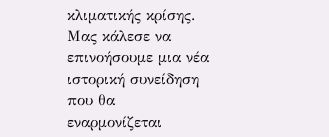κλιματικής κρίσης. Μας κάλεσε να επινοήσουμε μια νέα ιστορική συνείδηση που θα εναρμονίζεται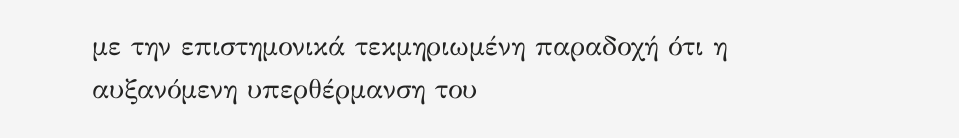με την επιστημονικά τεκμηριωμένη παραδοχή ότι η αυξανόμενη υπερθέρμανση του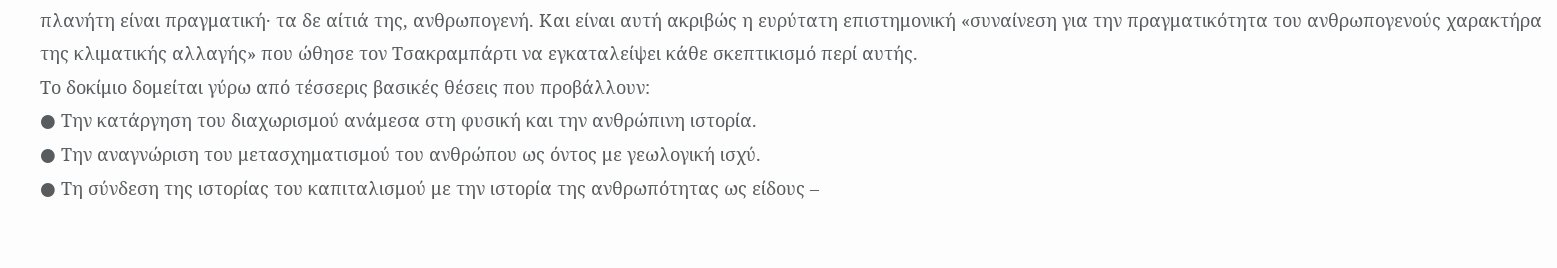πλανήτη είναι πραγματική· τα δε αίτιά της, ανθρωπογενή. Και είναι αυτή ακριβώς η ευρύτατη επιστημονική «συναίνεση για την πραγματικότητα του ανθρωπογενούς χαρακτήρα της κλιματικής αλλαγής» που ώθησε τον Τσακραμπάρτι να εγκαταλείψει κάθε σκεπτικισμό περί αυτής.
Το δοκίμιο δομείται γύρω από τέσσερις βασικές θέσεις που προβάλλουν:
● Την κατάργηση του διαχωρισμού ανάμεσα στη φυσική και την ανθρώπινη ιστορία.
● Την αναγνώριση του μετασχηματισμού του ανθρώπου ως όντος με γεωλογική ισχύ.
● Τη σύνδεση της ιστορίας του καπιταλισμού με την ιστορία της ανθρωπότητας ως είδους –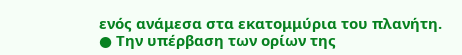ενός ανάμεσα στα εκατομμύρια του πλανήτη.
● Την υπέρβαση των ορίων της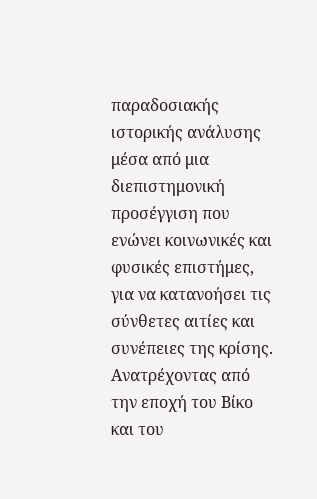παραδοσιακής ιστορικής ανάλυσης μέσα από μια διεπιστημονική προσέγγιση που ενώνει κοινωνικές και φυσικές επιστήμες, για να κατανοήσει τις σύνθετες αιτίες και συνέπειες της κρίσης.
Ανατρέχοντας από την εποχή του Βίκο και του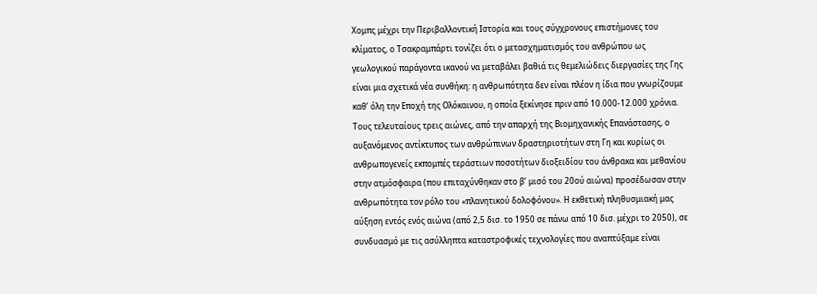Χομπς μέχρι την Περιβαλλοντική Ιστορία και τους σύγχρονους επιστήμονες του κλίματος, ο Τσακραμπάρτι τονίζει ότι ο μετασχηματισμός του ανθρώπου ως γεωλογικού παράγοντα ικανού να μεταβάλει βαθιά τις θεμελιώδεις διεργασίες της Γης είναι μια σχετικά νέα συνθήκη: η ανθρωπότητα δεν είναι πλέον η ίδια που γνωρίζουμε καθ’ όλη την Εποχή της Ολόκαινου, η οποία ξεκίνησε πριν από 10.000-12.000 χρόνια. Τους τελευταίους τρεις αιώνες, από την απαρχή της Βιομηχανικής Επανάστασης, ο αυξανόμενος αντίκτυπος των ανθρώπινων δραστηριοτήτων στη Γη και κυρίως οι ανθρωπογενείς εκπομπές τεράστιων ποσοτήτων διοξειδίου του άνθρακα και μεθανίου στην ατμόσφαιρα (που επιταχύνθηκαν στο β’ μισό του 20ού αιώνα) προσέδωσαν στην ανθρωπότητα τον ρόλο του «πλανητικού δολοφόνου». Η εκθετική πληθυσμιακή μας αύξηση εντός ενός αιώνα (από 2,5 δισ. το 1950 σε πάνω από 10 δισ. μέχρι το 2050), σε συνδυασμό με τις ασύλληπτα καταστροφικές τεχνολογίες που αναπτύξαμε είναι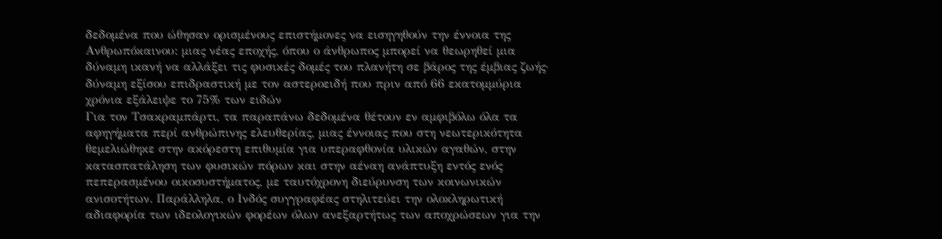δεδομένα που ώθησαν ορισμένους επιστήμονες να εισηγηθούν την έννοια της Ανθρωπόκαινου: μιας νέας εποχής, όπου ο άνθρωπος μπορεί να θεωρηθεί μια δύναμη ικανή να αλλάξει τις φυσικές δομές του πλανήτη σε βάρος της έμβιας ζωής· δύναμη εξίσου επιδραστική με τον αστεροειδή που πριν από 66 εκατομμύρια χρόνια εξάλειψε το 75% των ειδών
Για τον Τσακραμπάρτι, τα παραπάνω δεδομένα θέτουν εν αμφιβόλω όλα τα αφηγήματα περί ανθρώπινης ελευθερίας, μιας έννοιας που στη νεωτερικότητα θεμελιώθηκε στην ακόρεστη επιθυμία για υπεραφθονία υλικών αγαθών, στην κατασπατάληση των φυσικών πόρων και στην αέναη ανάπτυξη εντός ενός πεπερασμένου οικοσυστήματος, με ταυτόχρονη διεύρυνση των κοινωνικών ανισοτήτων. Παράλληλα, ο Ινδός συγγραφέας στηλιτεύει την ολοκληρωτική αδιαφορία των ιδεολογικών φορέων όλων ανεξαρτήτως των αποχρώσεων για την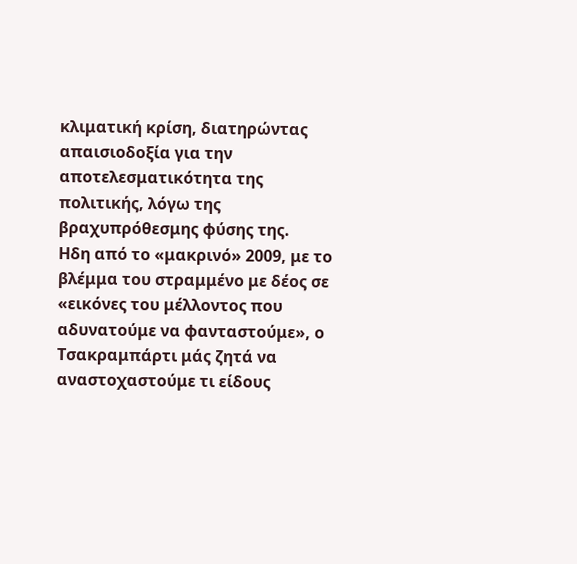κλιματική κρίση, διατηρώντας απαισιοδοξία για την αποτελεσματικότητα της πολιτικής, λόγω της βραχυπρόθεσμης φύσης της.
Ηδη από το «μακρινό» 2009, με το βλέμμα του στραμμένο με δέος σε «εικόνες του μέλλοντος που αδυνατούμε να φανταστούμε», ο Τσακραμπάρτι μάς ζητά να αναστοχαστούμε τι είδους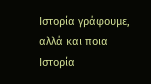Ιστορία γράφουμε, αλλά και ποια Ιστορία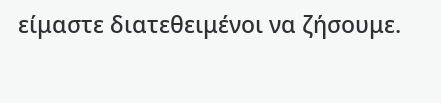είμαστε διατεθειμένοι να ζήσουμε.